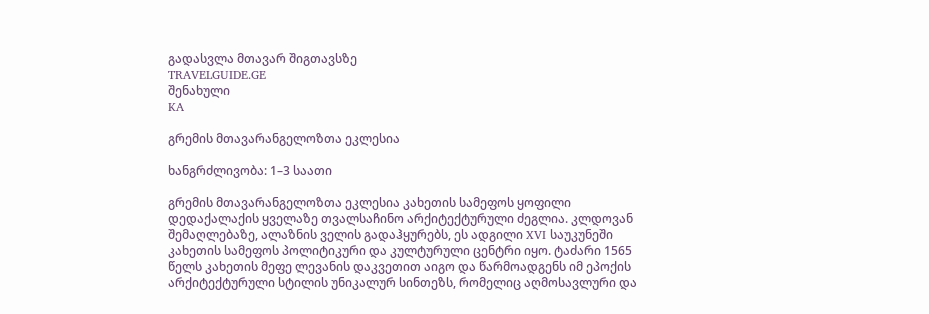გადასვლა მთავარ შიგთავსზე
TRAVELGUIDE.GE
შენახული
KA

გრემის მთავარანგელოზთა ეკლესია

ხანგრძლივობა: 1–3 საათი

გრემის მთავარანგელოზთა ეკლესია კახეთის სამეფოს ყოფილი დედაქალაქის ყველაზე თვალსაჩინო არქიტექტურული ძეგლია. კლდოვან შემაღლებაზე, ალაზნის ველის გადაჰყურებს, ეს ადგილი XVI საუკუნეში კახეთის სამეფოს პოლიტიკური და კულტურული ცენტრი იყო. ტაძარი 1565 წელს კახეთის მეფე ლევანის დაკვეთით აიგო და წარმოადგენს იმ ეპოქის არქიტექტურული სტილის უნიკალურ სინთეზს, რომელიც აღმოსავლური და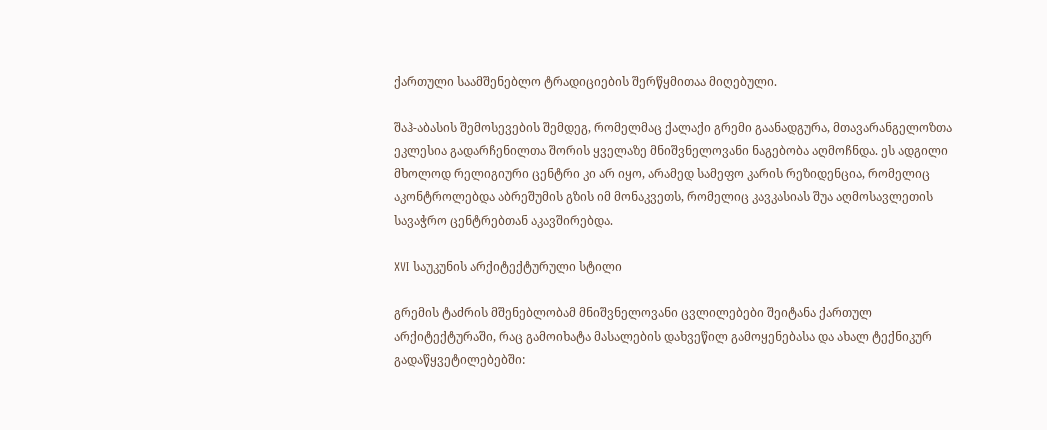ქართული საამშენებლო ტრადიციების შერწყმითაა მიღებული.

შაჰ-აბასის შემოსევების შემდეგ, რომელმაც ქალაქი გრემი გაანადგურა, მთავარანგელოზთა ეკლესია გადარჩენილთა შორის ყველაზე მნიშვნელოვანი ნაგებობა აღმოჩნდა. ეს ადგილი მხოლოდ რელიგიური ცენტრი კი არ იყო, არამედ სამეფო კარის რეზიდენცია, რომელიც აკონტროლებდა აბრეშუმის გზის იმ მონაკვეთს, რომელიც კავკასიას შუა აღმოსავლეთის სავაჭრო ცენტრებთან აკავშირებდა.

XVI საუკუნის არქიტექტურული სტილი

გრემის ტაძრის მშენებლობამ მნიშვნელოვანი ცვლილებები შეიტანა ქართულ არქიტექტურაში, რაც გამოიხატა მასალების დახვეწილ გამოყენებასა და ახალ ტექნიკურ გადაწყვეტილებებში: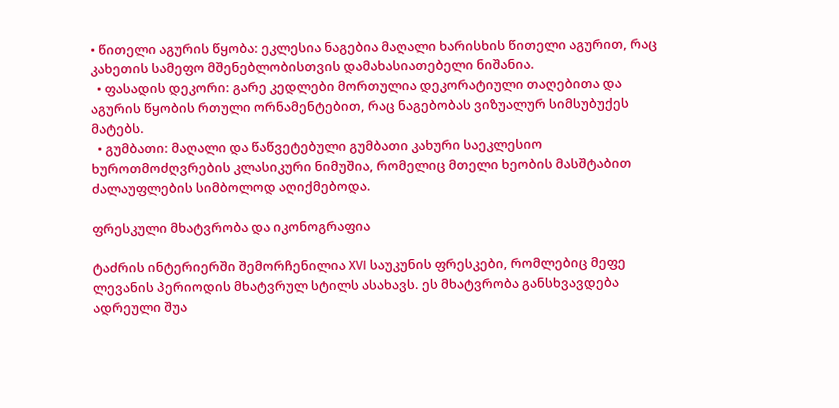• წითელი აგურის წყობა: ეკლესია ნაგებია მაღალი ხარისხის წითელი აგურით, რაც კახეთის სამეფო მშენებლობისთვის დამახასიათებელი ნიშანია.
  • ფასადის დეკორი: გარე კედლები მორთულია დეკორატიული თაღებითა და აგურის წყობის რთული ორნამენტებით, რაც ნაგებობას ვიზუალურ სიმსუბუქეს მატებს.
  • გუმბათი: მაღალი და წაწვეტებული გუმბათი კახური საეკლესიო ხუროთმოძღვრების კლასიკური ნიმუშია, რომელიც მთელი ხეობის მასშტაბით ძალაუფლების სიმბოლოდ აღიქმებოდა.

ფრესკული მხატვრობა და იკონოგრაფია

ტაძრის ინტერიერში შემორჩენილია XVI საუკუნის ფრესკები, რომლებიც მეფე ლევანის პერიოდის მხატვრულ სტილს ასახავს. ეს მხატვრობა განსხვავდება ადრეული შუა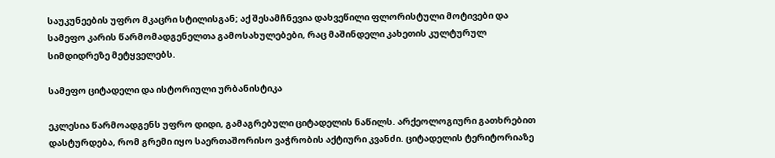საუკუნეების უფრო მკაცრი სტილისგან; აქ შესამჩნევია დახვეწილი ფლორისტული მოტივები და სამეფო კარის წარმომადგენელთა გამოსახულებები, რაც მაშინდელი კახეთის კულტურულ სიმდიდრეზე მეტყველებს.

სამეფო ციტადელი და ისტორიული ურბანისტიკა

ეკლესია წარმოადგენს უფრო დიდი, გამაგრებული ციტადელის ნაწილს. არქეოლოგიური გათხრებით დასტურდება, რომ გრემი იყო საერთაშორისო ვაჭრობის აქტიური კვანძი. ციტადელის ტერიტორიაზე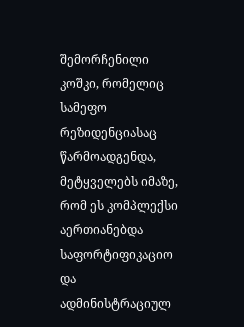შემორჩენილი კოშკი, რომელიც სამეფო რეზიდენციასაც წარმოადგენდა, მეტყველებს იმაზე, რომ ეს კომპლექსი აერთიანებდა საფორტიფიკაციო და ადმინისტრაციულ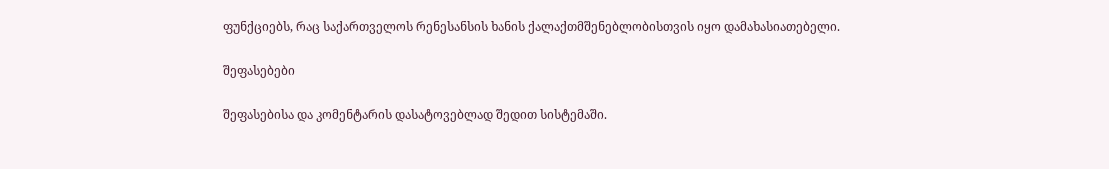ფუნქციებს, რაც საქართველოს რენესანსის ხანის ქალაქთმშენებლობისთვის იყო დამახასიათებელი.

შეფასებები

შეფასებისა და კომენტარის დასატოვებლად შედით სისტემაში.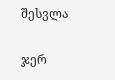შესვლა

ჯერ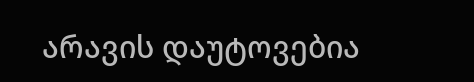არავის დაუტოვებია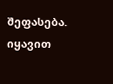შეფასება. იყავით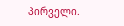პირველი.